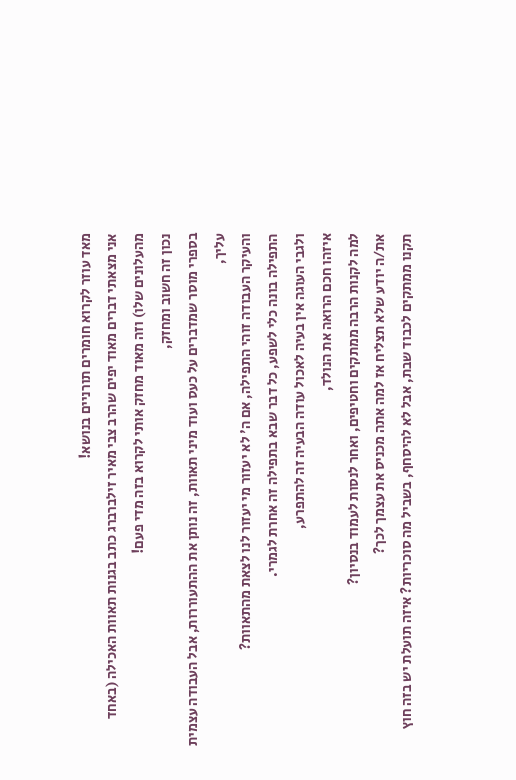מאד עוזר לקרוא חומרים תורניים בנושא!
אני מצאתי דברים מאוד יפים שהרב צבי מאיר זילברברג כתב בגנות תאוות האכילה (באחד מהעלונים שלו) וזה מאוד מחזק אותי לקרוא בזה מדי פעם!
נכון זה חשוב ומחזק,
בספרי מוסר שמדברים על כעס ועוד מיני תאוות, זה נותן את ההתעוררות, אבל העבודה עצמית עליך,
והעיקר העבודה זוהי התפילה, אם ה' לא יעזור מי יעזור לנו לצאת מהתאוות?
התפילה בונה כלי לשפע, כל דבר שבא בתפילה זה אחרת לגמרי.
ולגבי העוגה אין בעיה לאכול עודה הבעיה זה להתפרע,
איזהו חכם הרואה את הנולד,
למה לקנות הרבה ממתקים וחטיפים, ואחר לנסות לעמוד בנסיון?
את/ה יודע שלא תצליח אז למה אתה מכניס את עצמך לכך?
תקנו ממתקים לכבוד שבת, אבל לא להיסחף, בשביל מה סוכריות? איזה תועלת יש בזה חוץ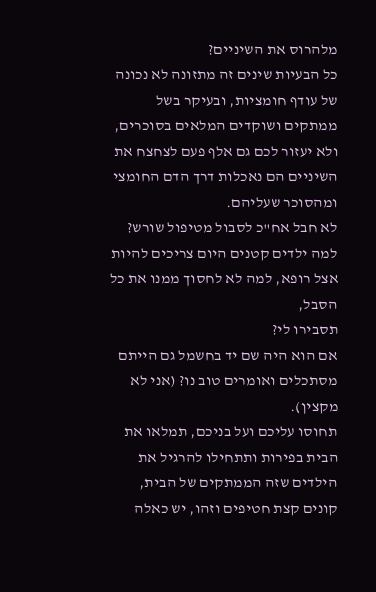מלהרוס את השיניים?
כל הבעיות שינים זה מתזונה לא נכונה של עודף חומציות, ובעיקר בשל ממתקים ושוקדים המלאים בסוכרים, ולא יעזור לכם גם אלף פעם לצחצח את השיניים הם נאכלות דרך הדם החומצי ומהסוכר שעליהם.
לא חבל אח"כ לסבול מטיפול שורש? למה ילדים קטנים היום צריכים להיות אצל רופא, למה לא לחסוך ממנו את כל הסבל,
תסבירו לי?
אם הוא היה שם יד בחשמל גם הייתם מסתכלים ואומרים טוב נו? (אני לא מקצין).
תחוסו עליכם ועל בניכם, תמלאו את הבית בפירות ותתחילו להרגיל את הילדים שזה הממתקים של הבית, קונים קצת חטיפים וזהו, יש כאלה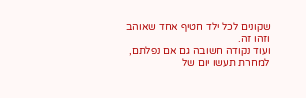שקונים לכל ילד חטיף אחד שאוהב וזהו זה.
ועוד נקודה חשובה גם אם נפלתם, למחרת תעשו יום של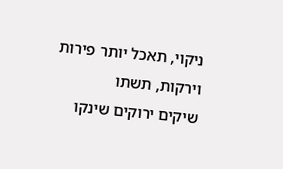ניקוי, תאכל יותר פירות וירקות, תשתו
שיקים ירוקים שינקו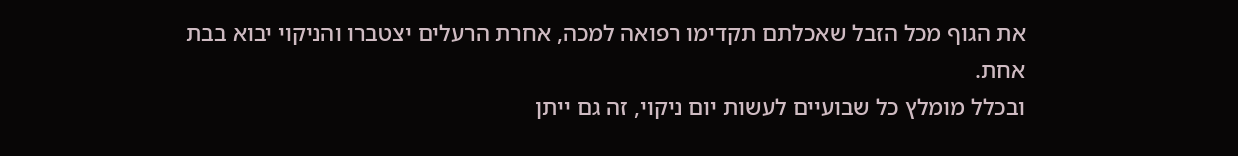את הגוף מכל הזבל שאכלתם תקדימו רפואה למכה, אחרת הרעלים יצטברו והניקוי יבוא בבת אחת.
ובכלל מומלץ כל שבועיים לעשות יום ניקוי, זה גם ייתן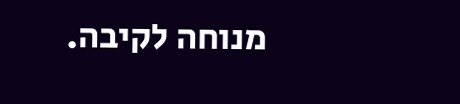מנוחה לקיבה.